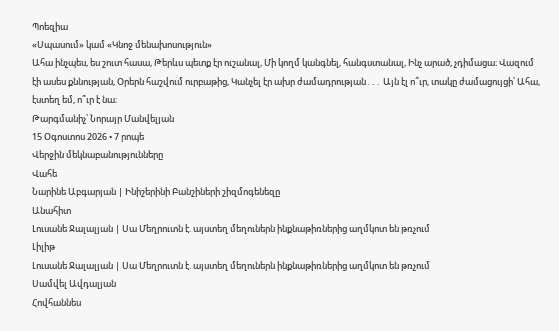Պոեզիա
«Սպասում» կամ «Կնոջ մենախոսություն»
Ահա ինչպես, ես շուտ հասա, Թերևս պետք էր ուշանալ, Մի կողմ կանգնել, հանգստանալ, Ինչ արած, չդիմացա։ Վազում էի ասես քննության, Օրերն հաշվում ուրբաթից, Կանչել էր ախր ժամադրության․․․ Այն էլ ո՞ւր, տակը ժամացույցի՝ Ահա, էստեղ եմ, ո՞ւր է նա։
Թարգմանիչ՝ Նորայր Մանվելյան
15 Օգոստոս 2026 • 7 րոպե
Վերջին մեկնաբանությունները
Վահե
Նարինե Աբգարյան | Ինիշերինի Բանշիների շիզմոգենեզը
Անահիտ
Լուսանե Ջալալյան | Սա Մեղրուտն է. այստեղ մեղուներն ինքնաթիռներից աղմկոտ են թռչում
Լիլիթ
Լուսանե Ջալալյան | Սա Մեղրուտն է. այստեղ մեղուներն ինքնաթիռներից աղմկոտ են թռչում
Սամվել Ավդալյան
Հովհաննես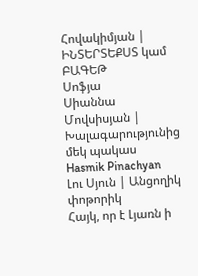Հովակիմյան | ԻՆՏԵՐՏԵՔՍՏ կամ ԲԱԳԵԹ
Սոֆյա
Սիաննա Մովսիսյան | Խալագարությունից մեկ պակաս
Hasmik Pinachyan
Լու Սյուն | Անցողիկ փոթորիկ
Հայկ, որ է Լյառն ի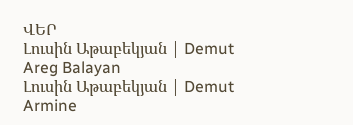ՎԵՐ
Լուսին Աթաբեկյան | Demut
Areg Balayan
Լուսին Աթաբեկյան | Demut
Armine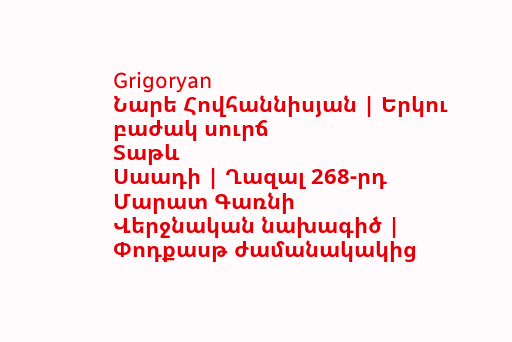Grigoryan
Նարե Հովհաննիսյան | Երկու բաժակ սուրճ
Տաթև
Սաադի | Ղազալ 268-րդ
Մարատ Գառնի
Վերջնական նախագիծ | Փոդքասթ ժամանակակից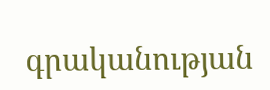գրականության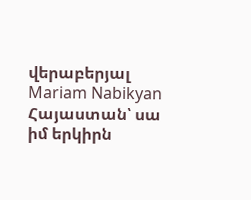վերաբերյալ
Mariam Nabikyan
Հայաստան՝ սա իմ երկիրն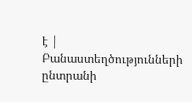է | Բանաստեղծությունների ընտրանի